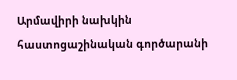Արմավիրի նախկին հաստոցաշինական գործարանի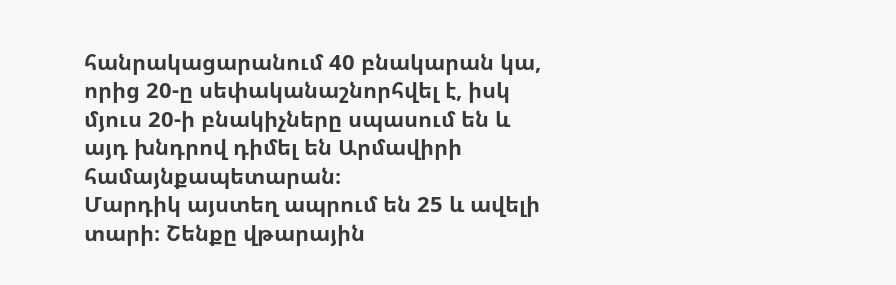հանրակացարանում 40 բնակարան կա, որից 20-ը սեփականաշնորհվել է, իսկ մյուս 20-ի բնակիչները սպասում են և այդ խնդրով դիմել են Արմավիրի համայնքապետարան։
Մարդիկ այստեղ ապրում են 25 և ավելի տարի։ Շենքը վթարային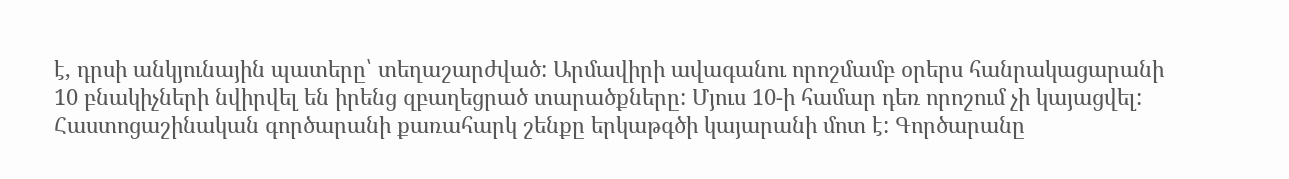է, դրսի անկյունային պատերը՝ տեղաշարժված: Արմավիրի ավագանու որոշմամբ օրերս հանրակացարանի 10 բնակիչների նվիրվել են իրենց զբաղեցրած տարածքները: Մյուս 10-ի համար դեռ որոշում չի կայացվել:
Հաստոցաշինական գործարանի քառահարկ շենքը երկաթգծի կայարանի մոտ է: Գործարանը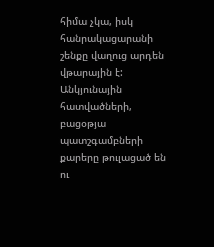հիմա չկա, իսկ հանրակացարանի շենքը վաղուց արդեն վթարային է: Անկյունային հատվածների, բացօթյա պատշգամբների քարերը թուլացած են ու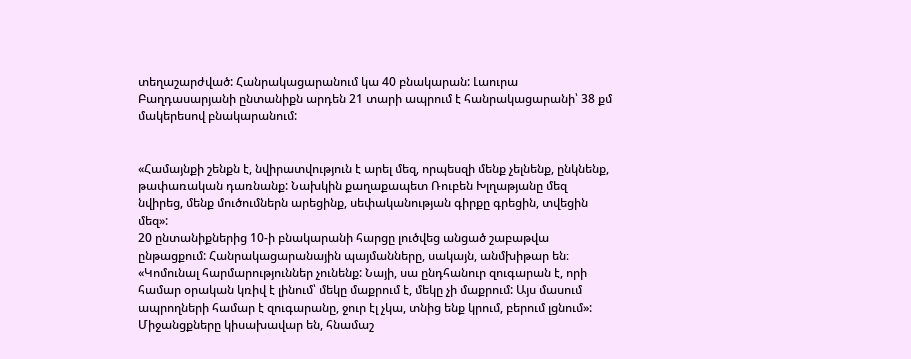տեղաշարժված: Հանրակացարանում կա 40 բնակարան: Լաուրա Բաղդասարյանի ընտանիքն արդեն 21 տարի ապրում է հանրակացարանի՝ 38 քմ մակերեսով բնակարանում:


«Համայնքի շենքն է, նվիրատվություն է արել մեզ, որպեսզի մենք չելնենք, ընկնենք, թափառական դառնանք: Նախկին քաղաքապետ Ռուբեն Խլղաթյանը մեզ նվիրեց, մենք մուծումներն արեցինք, սեփականության գիրքը գրեցին, տվեցին մեզ»:
20 ընտանիքներից 10-ի բնակարանի հարցը լուծվեց անցած շաբաթվա ընթացքում: Հանրակացարանային պայմանները, սակայն, անմխիթար են։
«Կոմունալ հարմարություններ չունենք: Նայի, սա ընդհանուր զուգարան է, որի համար օրական կռիվ է լինում՝ մեկը մաքրում է, մեկը չի մաքրում: Այս մասում ապրողների համար է զուգարանը, ջուր էլ չկա, տնից ենք կրում, բերում լցնում»:
Միջանցքները կիսախավար են, հնամաշ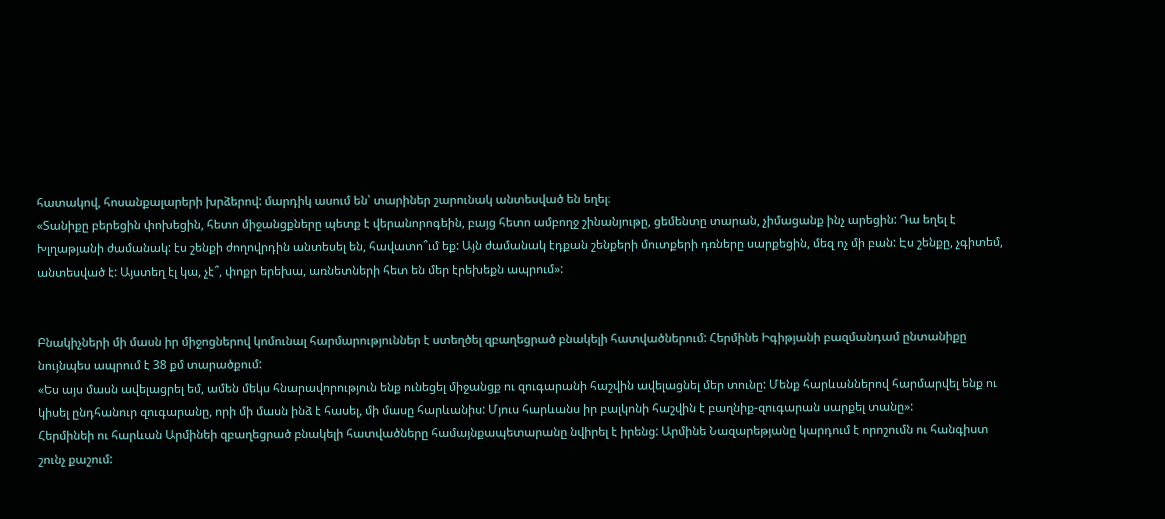հատակով, հոսանքալարերի խրձերով: մարդիկ ասում են՝ տարիներ շարունակ անտեսված են եղել։
«Տանիքը բերեցին փոխեցին, հետո միջանցքները պետք է վերանորոգեին, բայց հետո ամբողջ շինանյութը, ցեմենտը տարան, չիմացանք ինչ արեցին: Դա եղել է Խլղաթյանի ժամանակ: էս շենքի ժողովրդին անտեսել են, հավատո՞ւմ եք: Այն ժամանակ էդքան շենքերի մուտքերի դռները սարքեցին, մեզ ոչ մի բան: Էս շենքը, չգիտեմ, անտեսված է: Այստեղ էլ կա, չէ՞, փոքր երեխա, առնետների հետ են մեր էրեխեքն ապրում»:


Բնակիչների մի մասն իր միջոցներով կոմունալ հարմարություններ է ստեղծել զբաղեցրած բնակելի հատվածներում: Հերմինե Իգիթյանի բազմանդամ ընտանիքը նույնպես ապրում է 38 քմ տարածքում:
«Ես այս մասն ավելացրել եմ, ամեն մեկս հնարավորություն ենք ունեցել միջանցք ու զուգարանի հաշվին ավելացնել մեր տունը: Մենք հարևաններով հարմարվել ենք ու կիսել ընդհանուր զուգարանը, որի մի մասն ինձ է հասել, մի մասը հարևանիս: Մյուս հարևանս իր բալկոնի հաշվին է բաղնիք-զուգարան սարքել տանը»:
Հերմինեի ու հարևան Արմինեի զբաղեցրած բնակելի հատվածները համայնքապետարանը նվիրել է իրենց: Արմինե Նազարեթյանը կարդում է որոշումն ու հանգիստ շունչ քաշում: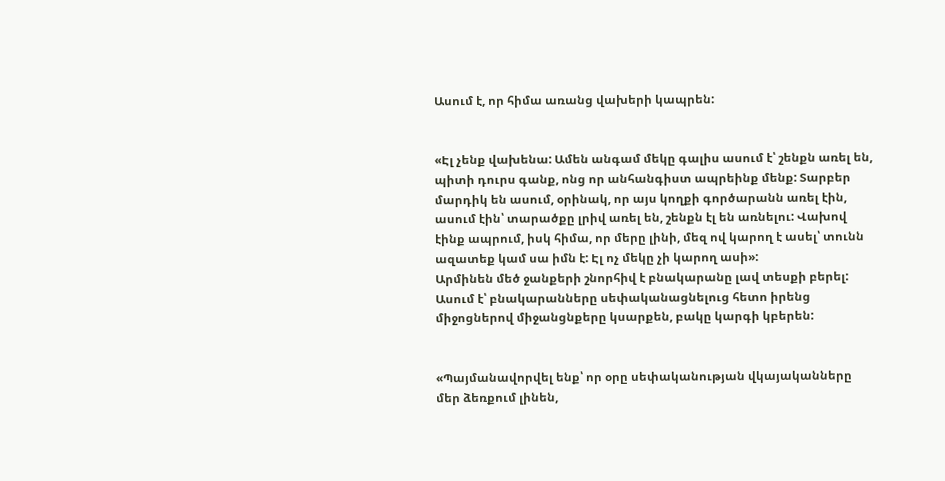Ասում է, որ հիմա առանց վախերի կապրեն:


«Էլ չենք վախենա: Ամեն անգամ մեկը գալիս ասում է՝ շենքն առել են, պիտի դուրս գանք, ոնց որ անհանգիստ ապրեինք մենք: Տարբեր մարդիկ են ասում, օրինակ, որ այս կողքի գործարանն առել էին, ասում էին՝ տարածքը լրիվ առել են, շենքն էլ են առնելու: Վախով էինք ապրում, իսկ հիմա, որ մերը լինի, մեզ ով կարող է ասել՝ տունն ազատեք կամ սա իմն է: Էլ ոչ մեկը չի կարող ասի»:
Արմինեն մեծ ջանքերի շնորհիվ է բնակարանը լավ տեսքի բերել: Ասում է՝ բնակարանները սեփականացնելուց հետո իրենց միջոցներով միջանցնքերը կսարքեն, բակը կարգի կբերեն:


«Պայմանավորվել ենք՝ որ օրը սեփականության վկայականները մեր ձեռքում լինեն,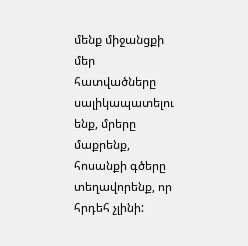մենք միջանցքի մեր հատվածները սալիկապատելու ենք, մրերը մաքրենք, հոսանքի գծերը տեղավորենք, որ հրդեհ չլինի: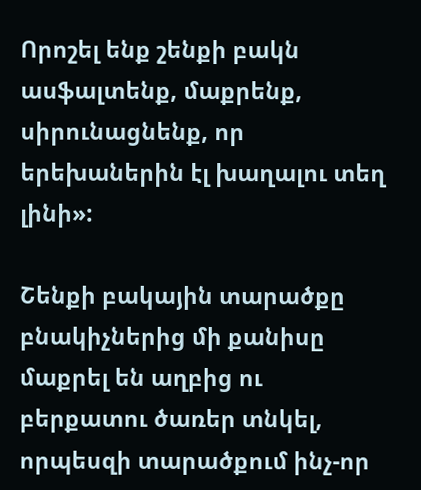Որոշել ենք շենքի բակն ասֆալտենք, մաքրենք, սիրունացնենք, որ երեխաներին էլ խաղալու տեղ լինի»:

Շենքի բակային տարածքը բնակիչներից մի քանիսը մաքրել են աղբից ու բերքատու ծառեր տնկել, որպեսզի տարածքում ինչ-որ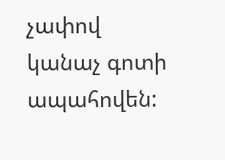չափով կանաչ գոտի ապահովեն: